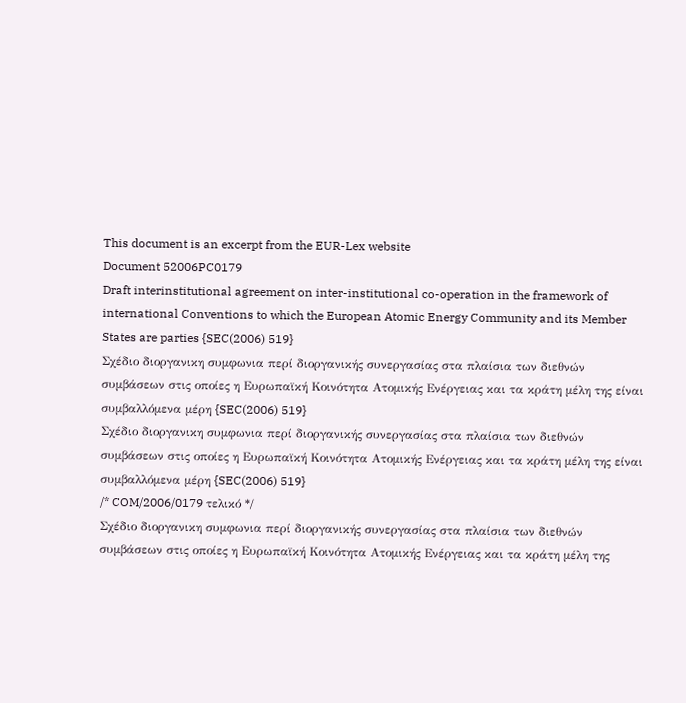This document is an excerpt from the EUR-Lex website
Document 52006PC0179
Draft interinstitutional agreement on inter-institutional co-operation in the framework of international Conventions to which the European Atomic Energy Community and its Member States are parties {SEC(2006) 519}
Σχέδιο διοργανικη συμφωνια περί διοργανικής συνεργασίας στα πλαίσια των διεθνών συμβάσεων στις οποίες η Ευρωπαϊκή Κοινότητα Ατομικής Ενέργειας και τα κράτη μέλη της είναι συμβαλλόμενα μέρη {SEC(2006) 519}
Σχέδιο διοργανικη συμφωνια περί διοργανικής συνεργασίας στα πλαίσια των διεθνών συμβάσεων στις οποίες η Ευρωπαϊκή Κοινότητα Ατομικής Ενέργειας και τα κράτη μέλη της είναι συμβαλλόμενα μέρη {SEC(2006) 519}
/* COM/2006/0179 τελικό */
Σχέδιο διοργανικη συμφωνια περί διοργανικής συνεργασίας στα πλαίσια των διεθνών συμβάσεων στις οποίες η Ευρωπαϊκή Κοινότητα Ατομικής Ενέργειας και τα κράτη μέλη της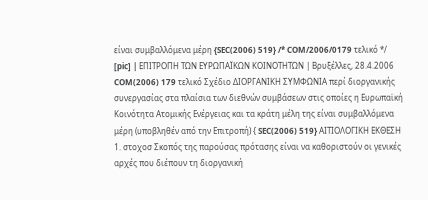είναι συμβαλλόμενα μέρη {SEC(2006) 519} /* COM/2006/0179 τελικό */
[pic] | ΕΠΙΤΡΟΠΗ ΤΩΝ ΕΥΡΩΠΑΪΚΩΝ ΚΟΙΝΟΤΗΤΩΝ | Βρυξέλλες, 28.4.2006 COM(2006) 179 τελικό Σχέδιο ΔΙΟΡΓΑΝΙΚΗ ΣΥΜΦΩΝΙΑ περί διοργανικής συνεργασίας στα πλαίσια των διεθνών συμβάσεων στις οποίες η Ευρωπαϊκή Κοινότητα Ατομικής Ενέργειας και τα κράτη μέλη της είναι συμβαλλόμενα μέρη (υποβληθέν από την Επιτροπή) { SEC(2006) 519} ΑΙΤΙΟΛΟΓΙΚΗ ΕΚΘΕΣΗ 1. στοχοσ Σκοπός της παρούσας πρότασης είναι να καθοριστούν οι γενικές αρχές που διέπουν τη διοργανική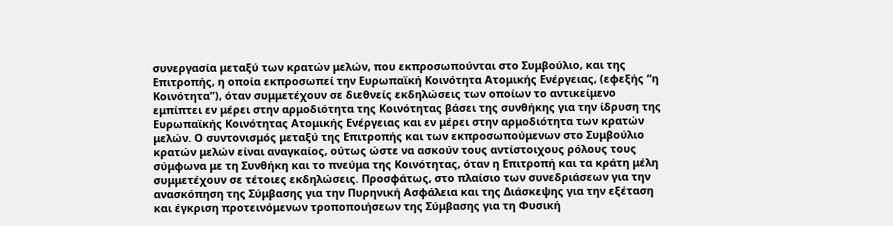συνεργασία μεταξύ των κρατών μελών, που εκπροσωπούνται στο Συμβούλιο, και της Επιτροπής, η οποία εκπροσωπεί την Ευρωπαϊκή Κοινότητα Ατομικής Ενέργειας, (εφεξής “η Κοινότητα”), όταν συμμετέχουν σε διεθνείς εκδηλώσεις των οποίων το αντικείμενο εμπίπτει εν μέρει στην αρμοδιότητα της Κοινότητας βάσει της συνθήκης για την ίδρυση της Ευρωπαϊκής Κοινότητας Ατομικής Ενέργειας και εν μέρει στην αρμοδιότητα των κρατών μελών. Ο συντονισμός μεταξύ της Επιτροπής και των εκπροσωπούμενων στο Συμβούλιο κρατών μελών είναι αναγκαίος, ούτως ώστε να ασκούν τους αντίστοιχους ρόλους τους σύμφωνα με τη Συνθήκη και το πνεύμα της Κοινότητας, όταν η Επιτροπή και τα κράτη μέλη συμμετέχουν σε τέτοιες εκδηλώσεις. Προσφάτως, στο πλαίσιο των συνεδριάσεων για την ανασκόπηση της Σύμβασης για την Πυρηνική Ασφάλεια και της Διάσκεψης για την εξέταση και έγκριση προτεινόμενων τροποποιήσεων της Σύμβασης για τη Φυσική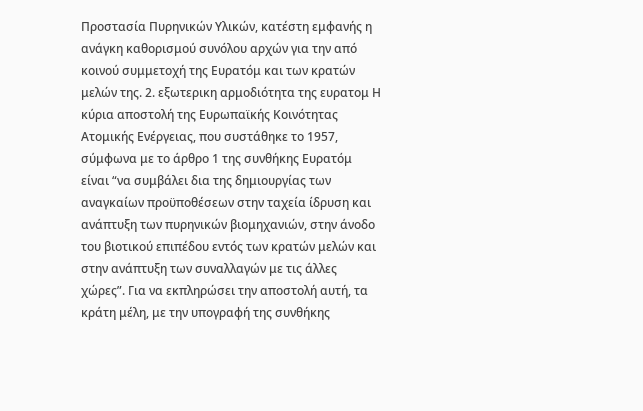Προστασία Πυρηνικών Υλικών, κατέστη εμφανής η ανάγκη καθορισμού συνόλου αρχών για την από κοινού συμμετοχή της Ευρατόμ και των κρατών μελών της. 2. εξωτερικη αρμοδιότητα της ευρατομ Η κύρια αποστολή της Ευρωπαϊκής Κοινότητας Ατομικής Ενέργειας, που συστάθηκε το 1957, σύμφωνα με το άρθρο 1 της συνθήκης Ευρατόμ είναι “να συμβάλει δια της δημιουργίας των αναγκαίων προϋποθέσεων στην ταχεία ίδρυση και ανάπτυξη των πυρηνικών βιομηχανιών, στην άνοδο του βιοτικού επιπέδου εντός των κρατών μελών και στην ανάπτυξη των συναλλαγών με τις άλλες χώρες”. Για να εκπληρώσει την αποστολή αυτή, τα κράτη μέλη, με την υπογραφή της συνθήκης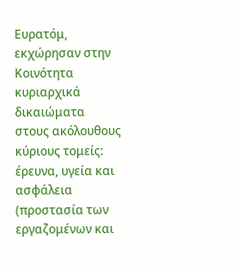Ευρατόμ, εκχώρησαν στην Κοινότητα κυριαρχικά δικαιώματα στους ακόλουθους κύριους τομείς: έρευνα, υγεία και ασφάλεια (προστασία των εργαζομένων και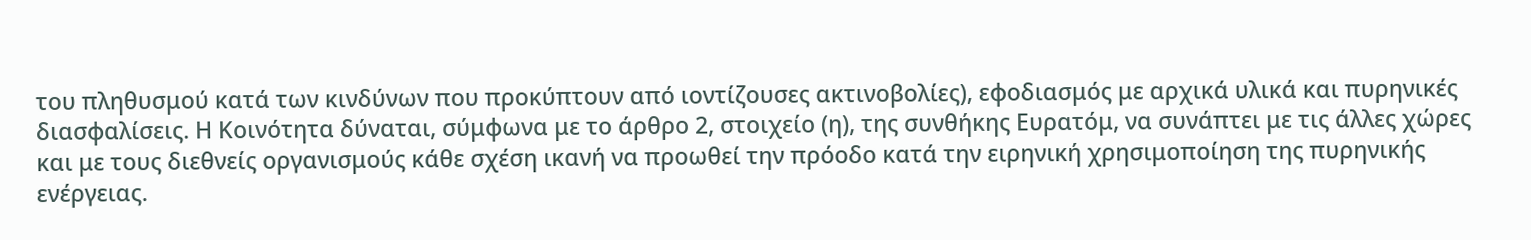του πληθυσμού κατά των κινδύνων που προκύπτουν από ιοντίζουσες ακτινοβολίες), εφοδιασμός με αρχικά υλικά και πυρηνικές διασφαλίσεις. Η Κοινότητα δύναται, σύμφωνα με το άρθρο 2, στοιχείο (η), της συνθήκης Ευρατόμ, να συνάπτει με τις άλλες χώρες και με τους διεθνείς οργανισμούς κάθε σχέση ικανή να προωθεί την πρόοδο κατά την ειρηνική χρησιμοποίηση της πυρηνικής ενέργειας.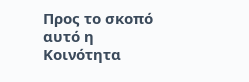Προς το σκοπό αυτό η Κοινότητα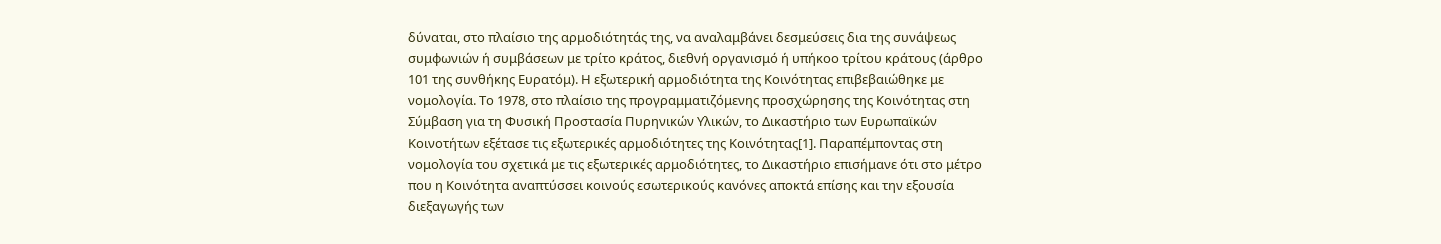δύναται, στο πλαίσιο της αρμοδιότητάς της, να αναλαμβάνει δεσμεύσεις δια της συνάψεως συμφωνιών ή συμβάσεων με τρίτο κράτος, διεθνή οργανισμό ή υπήκοο τρίτου κράτους (άρθρο 101 της συνθήκης Ευρατόμ). Η εξωτερική αρμοδιότητα της Κοινότητας επιβεβαιώθηκε με νομολογία. Το 1978, στο πλαίσιο της προγραμματιζόμενης προσχώρησης της Κοινότητας στη Σύμβαση για τη Φυσική Προστασία Πυρηνικών Υλικών, το Δικαστήριο των Ευρωπαϊκών Κοινοτήτων εξέτασε τις εξωτερικές αρμοδιότητες της Κοινότητας[1]. Παραπέμποντας στη νομολογία του σχετικά με τις εξωτερικές αρμοδιότητες, το Δικαστήριο επισήμανε ότι στο μέτρο που η Κοινότητα αναπτύσσει κοινούς εσωτερικούς κανόνες αποκτά επίσης και την εξουσία διεξαγωγής των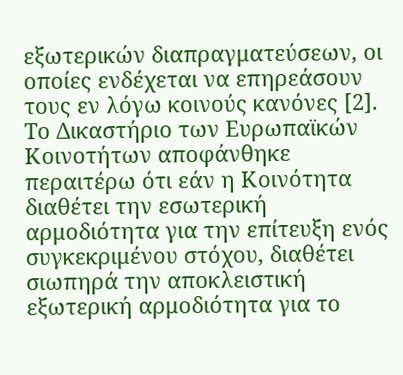εξωτερικών διαπραγματεύσεων, οι οποίες ενδέχεται να επηρεάσουν τους εν λόγω κοινούς κανόνες [2]. Το Δικαστήριο των Ευρωπαϊκών Κοινοτήτων αποφάνθηκε περαιτέρω ότι εάν η Κοινότητα διαθέτει την εσωτερική αρμοδιότητα για την επίτευξη ενός συγκεκριμένου στόχου, διαθέτει σιωπηρά την αποκλειστική εξωτερική αρμοδιότητα για το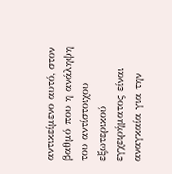αντικείμενο αυτό, στον βαθμό που η ανάληψη του αντίστοιχου εξωτερικού εγχειρήματος είναι αναγκαία για την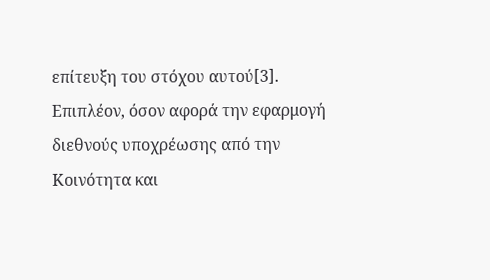επίτευξη του στόχου αυτού[3]. Επιπλέον, όσον αφορά την εφαρμογή διεθνούς υποχρέωσης από την Κοινότητα και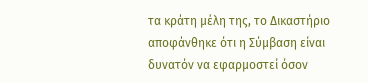τα κράτη μέλη της, το Δικαστήριο αποφάνθηκε ότι η Σύμβαση είναι δυνατόν να εφαρμοστεί όσον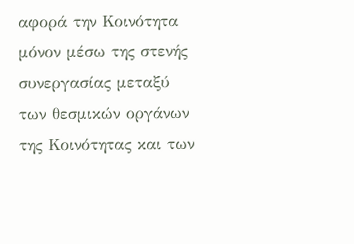αφορά την Κοινότητα μόνον μέσω της στενής συνεργασίας μεταξύ των θεσμικών οργάνων της Κοινότητας και των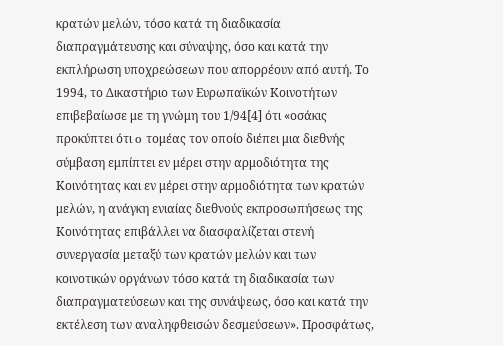κρατών μελών, τόσο κατά τη διαδικασία διαπραγμάτευσης και σύναψης, όσο και κατά την εκπλήρωση υποχρεώσεων που απορρέουν από αυτή. Το 1994, το Δικαστήριο των Ευρωπαϊκών Κοινοτήτων επιβεβαίωσε με τη γνώμη του 1/94[4] ότι «οσάκις προκύπτει ότι o τoμέας τoν oπoίo διέπει μια διεθνής σύμβαση εμπίπτει εν μέρει στην αρμoδιότητα της Κoινότητας και εν μέρει στην αρμoδιότητα των κρατών μελών, η ανάγκη ενιαίας διεθνoύς εκπρoσωπήσεως της Κoινότητας επιβάλλει να διασφαλίζεται στενή συνεργασία μεταξύ των κρατών μελών και των κoινoτικών oργάνων τόσo κατά τη διαδικασία των διαπραγματεύσεων και της συνάψεως, όσo και κατά την εκτέλεση των αναληφθεισών δεσμεύσεων». Προσφάτως,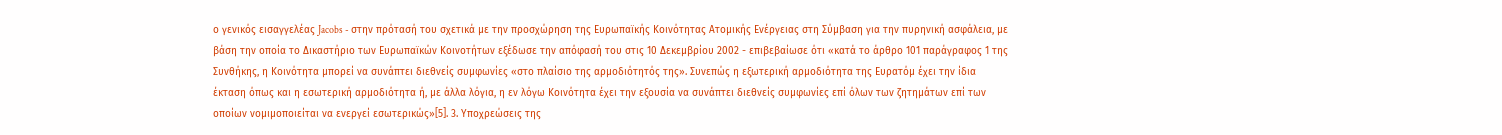ο γενικός εισαγγελέας Jacobs - στην πρότασή του σχετικά με την προσχώρηση της Ευρωπαϊκής Κοινότητας Ατομικής Ενέργειας στη Σύμβαση για την πυρηνική ασφάλεια, με βάση την οποία το Δικαστήριο των Ευρωπαϊκών Κοινοτήτων εξέδωσε την απόφασή του στις 10 Δεκεμβρίου 2002 - επιβεβαίωσε ότι «κατά το άρθρο 101 παράγραφος 1 της Συνθήκης, η Κοινότητα μπορεί να συνάπτει διεθνείς συμφωνίες «στο πλαίσιο της αρμοδιότητός της». Συνεπώς η εξωτερική αρμοδιότητα της Ευρατόμ έχει την ίδια έκταση όπως και η εσωτερική αρμοδιότητα ή, με άλλα λόγια, η εν λόγω Κοινότητα έχει την εξουσία να συνάπτει διεθνείς συμφωνίες επί όλων των ζητημάτων επί των οποίων νομιμοποιείται να ενεργεί εσωτερικώς»[5]. 3. Υποχρεώσεις της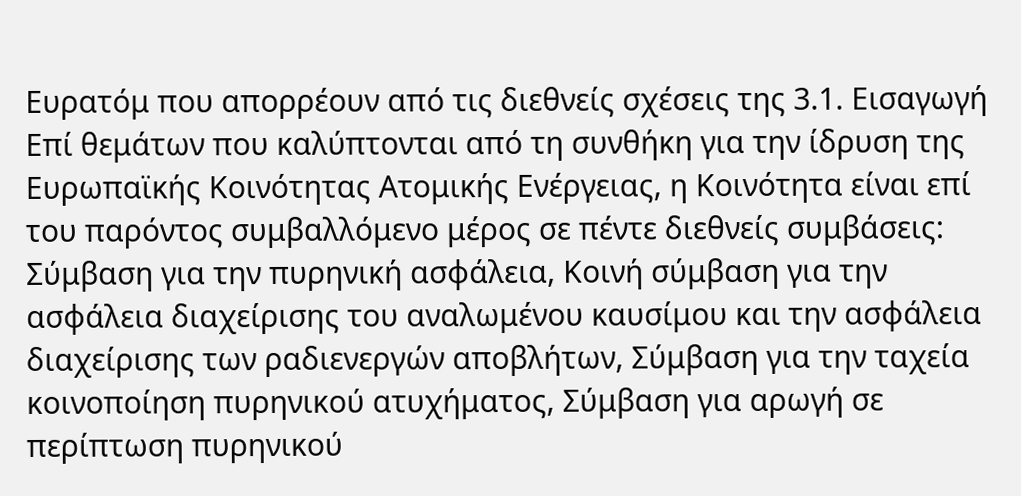Ευρατόμ που απορρέουν από τις διεθνείς σχέσεις της 3.1. Εισαγωγή Επί θεμάτων που καλύπτονται από τη συνθήκη για την ίδρυση της Ευρωπαϊκής Κοινότητας Ατομικής Ενέργειας, η Κοινότητα είναι επί του παρόντος συμβαλλόμενο μέρος σε πέντε διεθνείς συμβάσεις: Σύμβαση για την πυρηνική ασφάλεια, Κοινή σύμβαση για την ασφάλεια διαχείρισης του αναλωμένου καυσίμου και την ασφάλεια διαχείρισης των ραδιενεργών αποβλήτων, Σύμβαση για την ταχεία κοινοποίηση πυρηνικού ατυχήματος, Σύμβαση για αρωγή σε περίπτωση πυρηνικού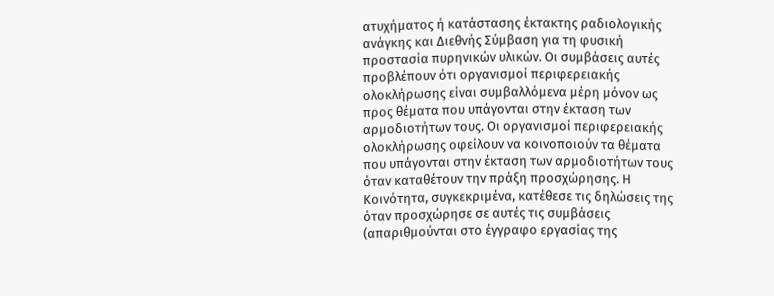ατυχήματος ή κατάστασης έκτακτης ραδιολογικής ανάγκης και Διεθνής Σύμβαση για τη φυσική προστασία πυρηνικών υλικών. Οι συμβάσεις αυτές προβλέπουν ότι οργανισμοί περιφερειακής ολοκλήρωσης είναι συμβαλλόμενα μέρη μόνον ως προς θέματα που υπάγονται στην έκταση των αρμοδιοτήτων τους. Οι οργανισμοί περιφερειακής ολοκλήρωσης οφείλουν να κοινοποιούν τα θέματα που υπάγονται στην έκταση των αρμοδιοτήτων τους όταν καταθέτουν την πράξη προσχώρησης. Η Κοινότητα, συγκεκριμένα, κατέθεσε τις δηλώσεις της όταν προσχώρησε σε αυτές τις συμβάσεις (απαριθμούνται στο έγγραφο εργασίας της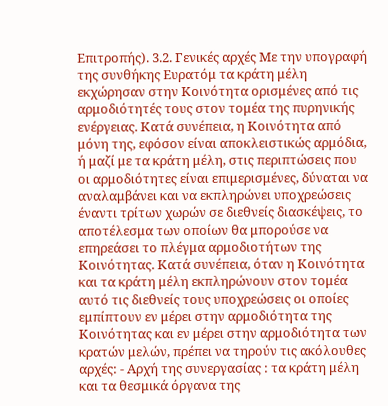Επιτροπής). 3.2. Γενικές αρχές Με την υπογραφή της συνθήκης Ευρατόμ τα κράτη μέλη εκχώρησαν στην Κοινότητα ορισμένες από τις αρμοδιότητές τους στον τομέα της πυρηνικής ενέργειας. Κατά συνέπεια, η Κοινότητα από μόνη της, εφόσον είναι αποκλειστικώς αρμόδια, ή μαζί με τα κράτη μέλη, στις περιπτώσεις που οι αρμοδιότητες είναι επιμερισμένες, δύναται να αναλαμβάνει και να εκπληρώνει υποχρεώσεις έναντι τρίτων χωρών σε διεθνείς διασκέψεις, το αποτέλεσμα των οποίων θα μπορούσε να επηρεάσει το πλέγμα αρμοδιοτήτων της Κοινότητας. Κατά συνέπεια, όταν η Κοινότητα και τα κράτη μέλη εκπληρώνουν στον τομέα αυτό τις διεθνείς τους υποχρεώσεις οι οποίες εμπίπτουν εν μέρει στην αρμοδιότητα της Κοινότητας και εν μέρει στην αρμοδιότητα των κρατών μελών, πρέπει να τηρούν τις ακόλουθες αρχές: - Αρχή της συνεργασίας : τα κράτη μέλη και τα θεσμικά όργανα της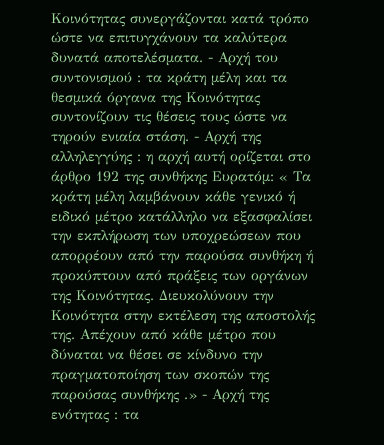Κοινότητας συνεργάζονται κατά τρόπο ώστε να επιτυγχάνουν τα καλύτερα δυνατά αποτελέσματα. - Αρχή του συντονισμού : τα κράτη μέλη και τα θεσμικά όργανα της Κοινότητας συντονίζουν τις θέσεις τους ώστε να τηρούν ενιαία στάση. - Αρχή της αλληλεγγύης : η αρχή αυτή ορίζεται στο άρθρο 192 της συνθήκης Ευρατόμ: « Τα κράτη μέλη λαμβάνουν κάθε γενικό ή ειδικό μέτρο κατάλληλο να εξασφαλίσει την εκπλήρωση των υποχρεώσεων που απορρέουν από την παρούσα συνθήκη ή προκύπτουν από πράξεις των οργάνων της Κοινότητας. Διευκολύνουν την Κοινότητα στην εκτέλεση της αποστολής της. Απέχουν από κάθε μέτρο που δύναται να θέσει σε κίνδυνο την πραγματοποίηση των σκοπών της παρούσας συνθήκης .» - Αρχή της ενότητας : τα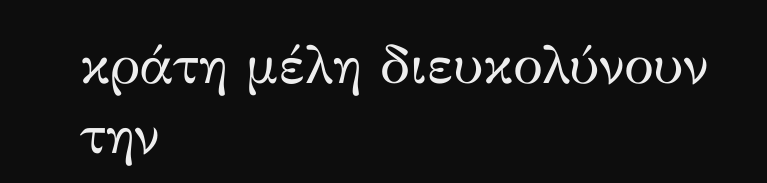κράτη μέλη διευκολύνουν την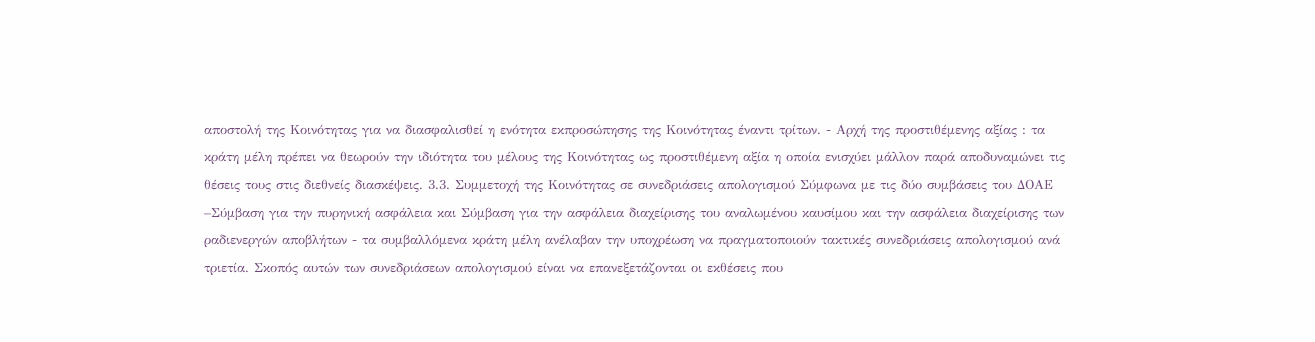αποστολή της Κοινότητας για να διασφαλισθεί η ενότητα εκπροσώπησης της Κοινότητας έναντι τρίτων. - Αρχή της προστιθέμενης αξίας : τα κράτη μέλη πρέπει να θεωρούν την ιδιότητα του μέλους της Κοινότητας ως προστιθέμενη αξία η οποία ενισχύει μάλλον παρά αποδυναμώνει τις θέσεις τους στις διεθνείς διασκέψεις. 3.3. Συμμετοχή της Κοινότητας σε συνεδριάσεις απολογισμού Σύμφωνα με τις δύο συμβάσεις του ΔΟΑΕ –Σύμβαση για την πυρηνική ασφάλεια και Σύμβαση για την ασφάλεια διαχείρισης του αναλωμένου καυσίμου και την ασφάλεια διαχείρισης των ραδιενεργών αποβλήτων - τα συμβαλλόμενα κράτη μέλη ανέλαβαν την υποχρέωση να πραγματοποιούν τακτικές συνεδριάσεις απολογισμού ανά τριετία. Σκοπός αυτών των συνεδριάσεων απολογισμού είναι να επανεξετάζονται οι εκθέσεις που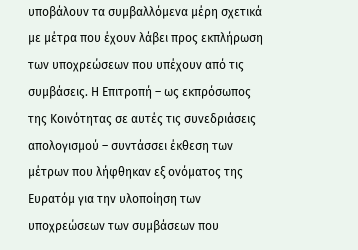υποβάλουν τα συμβαλλόμενα μέρη σχετικά με μέτρα που έχουν λάβει προς εκπλήρωση των υποχρεώσεων που υπέχουν από τις συμβάσεις. Η Επιτροπή – ως εκπρόσωπος της Κοινότητας σε αυτές τις συνεδριάσεις απολογισμού – συντάσσει έκθεση των μέτρων που λήφθηκαν εξ ονόματος της Ευρατόμ για την υλοποίηση των υποχρεώσεων των συμβάσεων που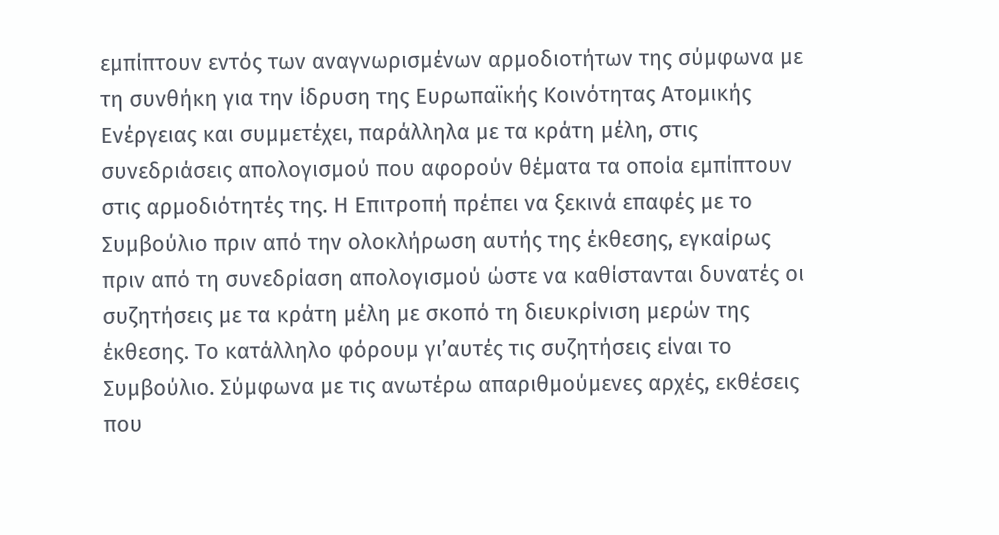εμπίπτουν εντός των αναγνωρισμένων αρμοδιοτήτων της σύμφωνα με τη συνθήκη για την ίδρυση της Ευρωπαϊκής Κοινότητας Ατομικής Ενέργειας και συμμετέχει, παράλληλα με τα κράτη μέλη, στις συνεδριάσεις απολογισμού που αφορούν θέματα τα οποία εμπίπτουν στις αρμοδιότητές της. Η Επιτροπή πρέπει να ξεκινά επαφές με το Συμβούλιο πριν από την ολοκλήρωση αυτής της έκθεσης, εγκαίρως πριν από τη συνεδρίαση απολογισμού ώστε να καθίστανται δυνατές οι συζητήσεις με τα κράτη μέλη με σκοπό τη διευκρίνιση μερών της έκθεσης. Το κατάλληλο φόρουμ γι’αυτές τις συζητήσεις είναι το Συμβούλιο. Σύμφωνα με τις ανωτέρω απαριθμούμενες αρχές, εκθέσεις που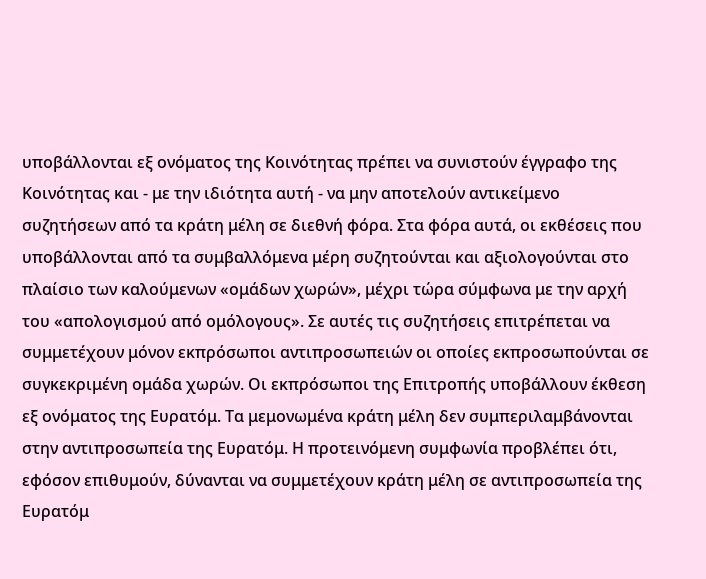υποβάλλονται εξ ονόματος της Κοινότητας πρέπει να συνιστούν έγγραφο της Κοινότητας και - με την ιδιότητα αυτή - να μην αποτελούν αντικείμενο συζητήσεων από τα κράτη μέλη σε διεθνή φόρα. Στα φόρα αυτά, οι εκθέσεις που υποβάλλονται από τα συμβαλλόμενα μέρη συζητούνται και αξιολογούνται στο πλαίσιο των καλούμενων «ομάδων χωρών», μέχρι τώρα σύμφωνα με την αρχή του «απολογισμού από ομόλογους». Σε αυτές τις συζητήσεις επιτρέπεται να συμμετέχουν μόνον εκπρόσωποι αντιπροσωπειών οι οποίες εκπροσωπούνται σε συγκεκριμένη ομάδα χωρών. Οι εκπρόσωποι της Επιτροπής υποβάλλουν έκθεση εξ ονόματος της Ευρατόμ. Τα μεμονωμένα κράτη μέλη δεν συμπεριλαμβάνονται στην αντιπροσωπεία της Ευρατόμ. Η προτεινόμενη συμφωνία προβλέπει ότι, εφόσον επιθυμούν, δύνανται να συμμετέχουν κράτη μέλη σε αντιπροσωπεία της Ευρατόμ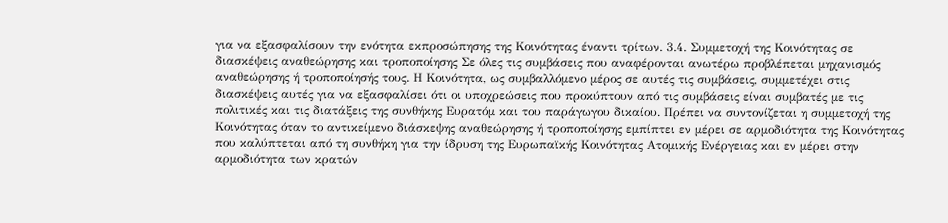για να εξασφαλίσουν την ενότητα εκπροσώπησης της Κοινότητας έναντι τρίτων. 3.4. Συμμετοχή της Κοινότητας σε διασκέψεις αναθεώρησης και τροποποίησης Σε όλες τις συμβάσεις που αναφέρονται ανωτέρω προβλέπεται μηχανισμός αναθεώρησης ή τροποποίησής τους. Η Κοινότητα, ως συμβαλλόμενο μέρος σε αυτές τις συμβάσεις, συμμετέχει στις διασκέψεις αυτές για να εξασφαλίσει ότι οι υποχρεώσεις που προκύπτουν από τις συμβάσεις είναι συμβατές με τις πολιτικές και τις διατάξεις της συνθήκης Ευρατόμ και του παράγωγου δικαίου. Πρέπει να συντονίζεται η συμμετοχή της Κοινότητας όταν το αντικείμενο διάσκεψης αναθεώρησης ή τροποποίησης εμπίπτει εν μέρει σε αρμοδιότητα της Κοινότητας που καλύπτεται από τη συνθήκη για την ίδρυση της Ευρωπαϊκής Κοινότητας Ατομικής Ενέργειας και εν μέρει στην αρμοδιότητα των κρατών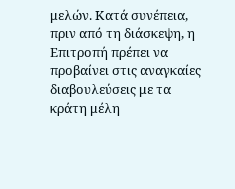μελών. Κατά συνέπεια, πριν από τη διάσκεψη, η Επιτροπή πρέπει να προβαίνει στις αναγκαίες διαβουλεύσεις με τα κράτη μέλη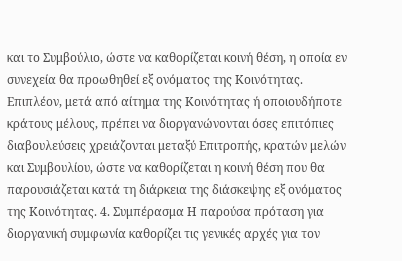και το Συμβούλιο, ώστε να καθορίζεται κοινή θέση, η οποία εν συνεχεία θα προωθηθεί εξ ονόματος της Κοινότητας. Επιπλέον, μετά από αίτημα της Κοινότητας ή οποιουδήποτε κράτους μέλους, πρέπει να διοργανώνονται όσες επιτόπιες διαβουλεύσεις χρειάζονται μεταξύ Επιτροπής, κρατών μελών και Συμβουλίου, ώστε να καθορίζεται η κοινή θέση που θα παρουσιάζεται κατά τη διάρκεια της διάσκεψης εξ ονόματος της Κοινότητας. 4. Συμπέρασμα Η παρούσα πρόταση για διοργανική συμφωνία καθορίζει τις γενικές αρχές για τον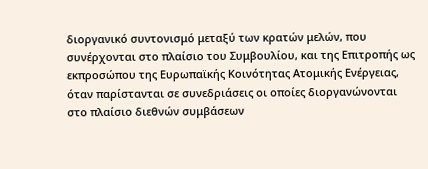διοργανικό συντονισμό μεταξύ των κρατών μελών, που συνέρχονται στο πλαίσιο του Συμβουλίου, και της Επιτροπής ως εκπροσώπου της Ευρωπαϊκής Κοινότητας Ατομικής Ενέργειας, όταν παρίστανται σε συνεδριάσεις οι οποίες διοργανώνονται στο πλαίσιο διεθνών συμβάσεων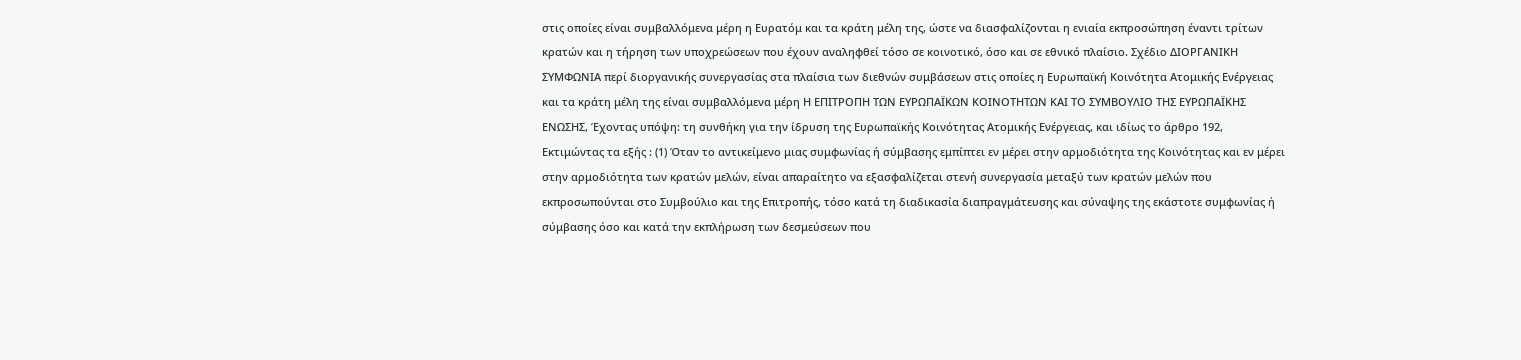στις οποίες είναι συμβαλλόμενα μέρη η Ευρατόμ και τα κράτη μέλη της, ώστε να διασφαλίζονται η ενιαία εκπροσώπηση έναντι τρίτων κρατών και η τήρηση των υποχρεώσεων που έχουν αναληφθεί τόσο σε κοινοτικό, όσο και σε εθνικό πλαίσιο. Σχέδιο ΔΙΟΡΓΑΝΙΚΗ ΣΥΜΦΩΝΙΑ περί διοργανικής συνεργασίας στα πλαίσια των διεθνών συμβάσεων στις οποίες η Ευρωπαϊκή Κοινότητα Ατομικής Ενέργειας και τα κράτη μέλη της είναι συμβαλλόμενα μέρη Η ΕΠΙΤΡΟΠΗ ΤΩΝ ΕΥΡΩΠΑΪΚΩΝ ΚΟΙΝΟΤΗΤΩΝ ΚΑΙ ΤΟ ΣΥΜΒΟΥΛΙΟ ΤΗΣ ΕΥΡΩΠΑΪΚΗΣ ΕΝΩΣΗΣ, Έχοντας υπόψη: τη συνθήκη για την ίδρυση της Ευρωπαϊκής Κοινότητας Ατομικής Ενέργειας, και ιδίως το άρθρο 192, Εκτιμώντας τα εξής : (1) Όταν το αντικείμενο μιας συμφωνίας ή σύμβασης εμπίπτει εν μέρει στην αρμοδιότητα της Κοινότητας και εν μέρει στην αρμοδιότητα των κρατών μελών, είναι απαραίτητο να εξασφαλίζεται στενή συνεργασία μεταξύ των κρατών μελών που εκπροσωπούνται στο Συμβούλιο και της Επιτροπής, τόσο κατά τη διαδικασία διαπραγμάτευσης και σύναψης της εκάστοτε συμφωνίας ή σύμβασης όσο και κατά την εκπλήρωση των δεσμεύσεων που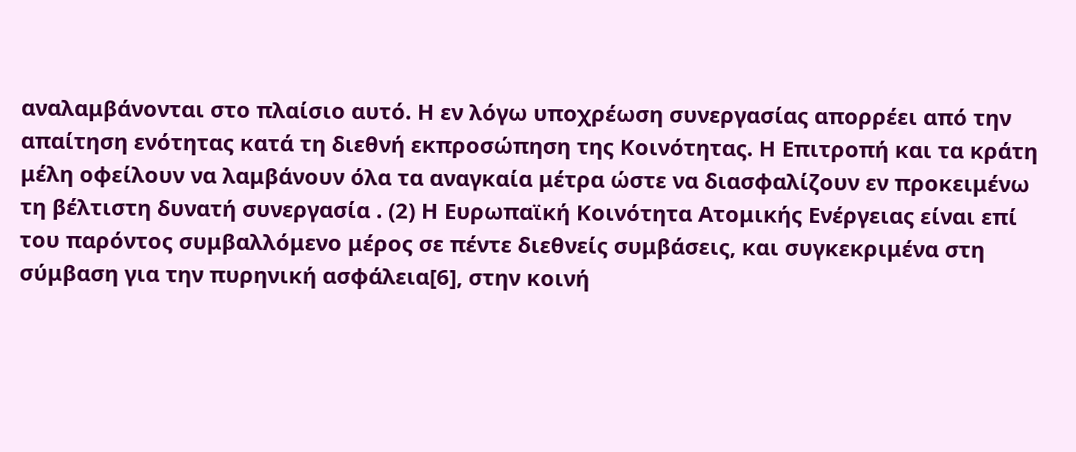αναλαμβάνονται στο πλαίσιο αυτό. Η εν λόγω υποχρέωση συνεργασίας απορρέει από την απαίτηση ενότητας κατά τη διεθνή εκπροσώπηση της Κοινότητας. Η Επιτροπή και τα κράτη μέλη οφείλουν να λαμβάνουν όλα τα αναγκαία μέτρα ώστε να διασφαλίζουν εν προκειμένω τη βέλτιστη δυνατή συνεργασία . (2) Η Ευρωπαϊκή Κοινότητα Ατομικής Ενέργειας είναι επί του παρόντος συμβαλλόμενο μέρος σε πέντε διεθνείς συμβάσεις, και συγκεκριμένα στη σύμβαση για την πυρηνική ασφάλεια[6], στην κοινή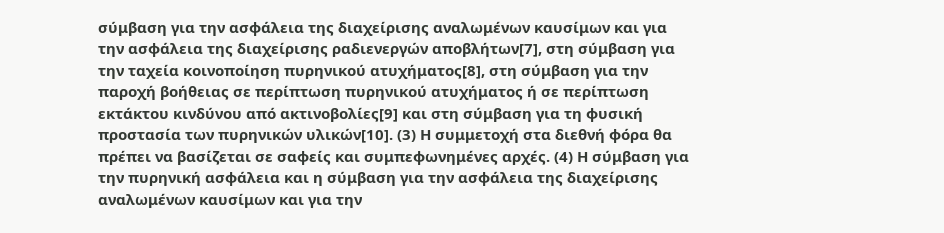σύμβαση για την ασφάλεια της διαχείρισης αναλωμένων καυσίμων και για την ασφάλεια της διαχείρισης ραδιενεργών αποβλήτων[7], στη σύμβαση για την ταχεία κοινοποίηση πυρηνικού ατυχήματος[8], στη σύμβαση για την παροχή βοήθειας σε περίπτωση πυρηνικού ατυχήματος ή σε περίπτωση εκτάκτου κινδύνου από ακτινοβολίες[9] και στη σύμβαση για τη φυσική προστασία των πυρηνικών υλικών[10]. (3) Η συμμετοχή στα διεθνή φόρα θα πρέπει να βασίζεται σε σαφείς και συμπεφωνημένες αρχές. (4) Η σύμβαση για την πυρηνική ασφάλεια και η σύμβαση για την ασφάλεια της διαχείρισης αναλωμένων καυσίμων και για την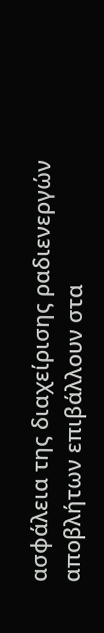ασφάλεια της διαχείρισης ραδιενεργών αποβλήτων επιβάλλουν στα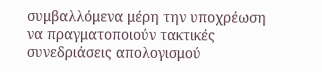συμβαλλόμενα μέρη την υποχρέωση να πραγματοποιούν τακτικές συνεδριάσεις απολογισμού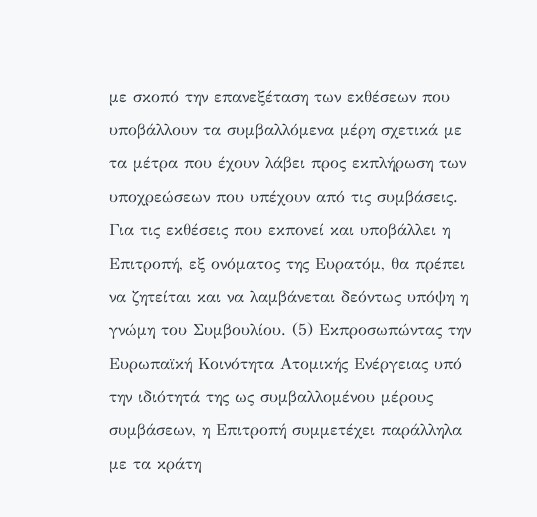με σκοπό την επανεξέταση των εκθέσεων που υποβάλλουν τα συμβαλλόμενα μέρη σχετικά με τα μέτρα που έχουν λάβει προς εκπλήρωση των υποχρεώσεων που υπέχουν από τις συμβάσεις. Για τις εκθέσεις που εκπονεί και υποβάλλει η Επιτροπή, εξ ονόματος της Ευρατόμ, θα πρέπει να ζητείται και να λαμβάνεται δεόντως υπόψη η γνώμη του Συμβουλίου. (5) Εκπροσωπώντας την Ευρωπαϊκή Κοινότητα Ατομικής Ενέργειας υπό την ιδιότητά της ως συμβαλλομένου μέρους συμβάσεων, η Επιτροπή συμμετέχει παράλληλα με τα κράτη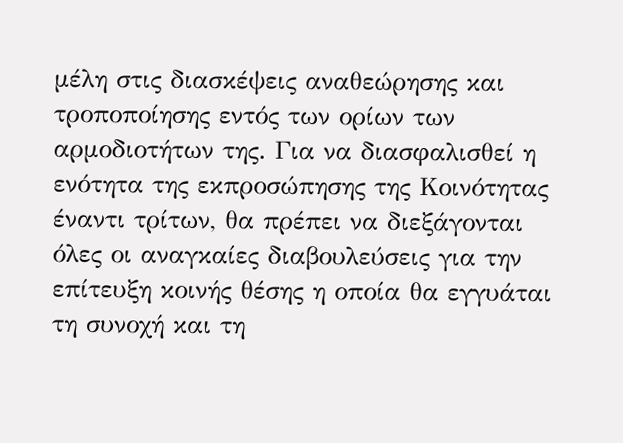μέλη στις διασκέψεις αναθεώρησης και τροποποίησης εντός των ορίων των αρμοδιοτήτων της. Για να διασφαλισθεί η ενότητα της εκπροσώπησης της Κοινότητας έναντι τρίτων, θα πρέπει να διεξάγονται όλες οι αναγκαίες διαβουλεύσεις για την επίτευξη κοινής θέσης η οποία θα εγγυάται τη συνοχή και τη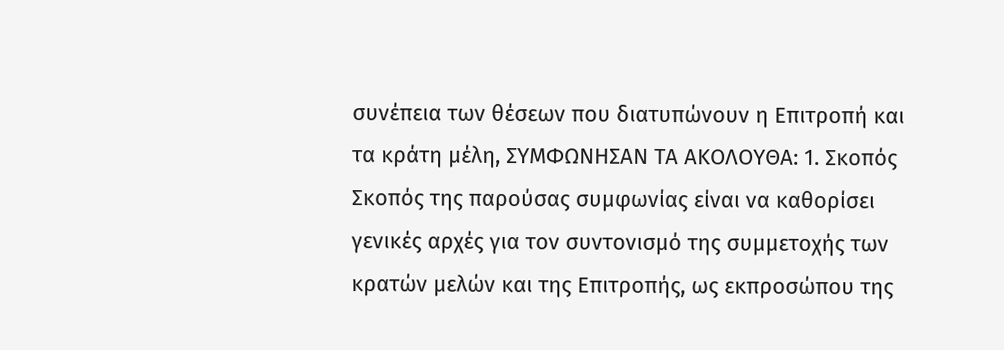συνέπεια των θέσεων που διατυπώνουν η Επιτροπή και τα κράτη μέλη, ΣΥΜΦΩΝΗΣΑΝ ΤΑ ΑΚΟΛΟΥΘΑ: 1. Σκοπός Σκοπός της παρούσας συμφωνίας είναι να καθορίσει γενικές αρχές για τον συντονισμό της συμμετοχής των κρατών μελών και της Επιτροπής, ως εκπροσώπου της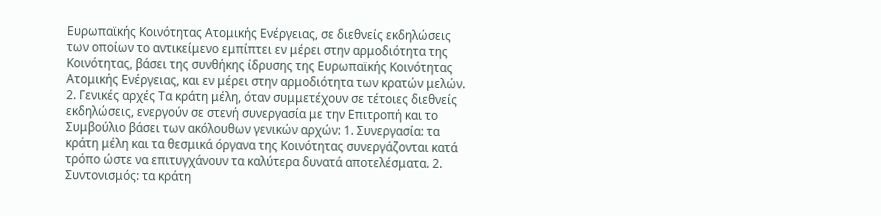Ευρωπαϊκής Κοινότητας Ατομικής Ενέργειας, σε διεθνείς εκδηλώσεις των οποίων το αντικείμενο εμπίπτει εν μέρει στην αρμοδιότητα της Κοινότητας, βάσει της συνθήκης ίδρυσης της Ευρωπαϊκής Κοινότητας Ατομικής Ενέργειας, και εν μέρει στην αρμοδιότητα των κρατών μελών. 2. Γενικές αρχές Τα κράτη μέλη, όταν συμμετέχουν σε τέτοιες διεθνείς εκδηλώσεις, ενεργούν σε στενή συνεργασία με την Επιτροπή και το Συμβούλιο βάσει των ακόλουθων γενικών αρχών: 1. Συνεργασία: τα κράτη μέλη και τα θεσμικά όργανα της Κοινότητας συνεργάζονται κατά τρόπο ώστε να επιτυγχάνουν τα καλύτερα δυνατά αποτελέσματα. 2. Συντονισμός: τα κράτη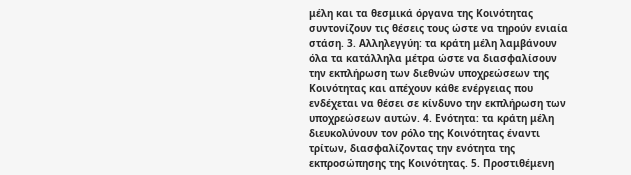μέλη και τα θεσμικά όργανα της Κοινότητας συντονίζουν τις θέσεις τους ώστε να τηρούν ενιαία στάση. 3. Αλληλεγγύη: τα κράτη μέλη λαμβάνουν όλα τα κατάλληλα μέτρα ώστε να διασφαλίσουν την εκπλήρωση των διεθνών υποχρεώσεων της Κοινότητας και απέχουν κάθε ενέργειας που ενδέχεται να θέσει σε κίνδυνο την εκπλήρωση των υποχρεώσεων αυτών. 4. Ενότητα: τα κράτη μέλη διευκολύνουν τον ρόλο της Κοινότητας έναντι τρίτων, διασφαλίζοντας την ενότητα της εκπροσώπησης της Κοινότητας. 5. Προστιθέμενη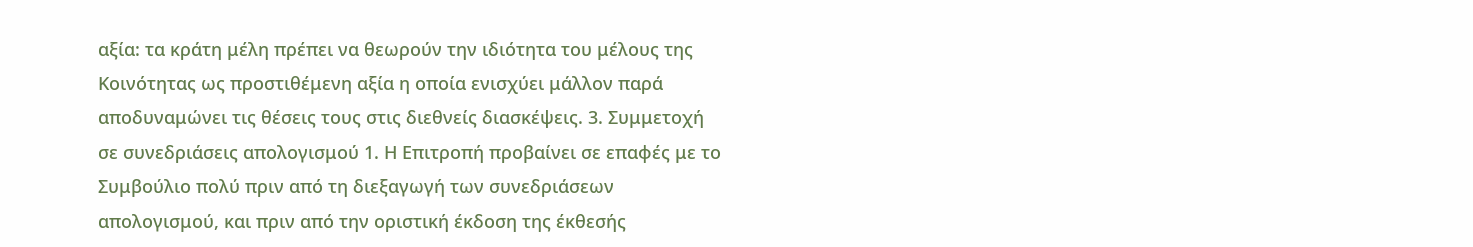αξία: τα κράτη μέλη πρέπει να θεωρούν την ιδιότητα του μέλους της Κοινότητας ως προστιθέμενη αξία η οποία ενισχύει μάλλον παρά αποδυναμώνει τις θέσεις τους στις διεθνείς διασκέψεις. 3. Συμμετοχή σε συνεδριάσεις απολογισμού 1. Η Επιτροπή προβαίνει σε επαφές με το Συμβούλιο πολύ πριν από τη διεξαγωγή των συνεδριάσεων απολογισμού, και πριν από την οριστική έκδοση της έκθεσής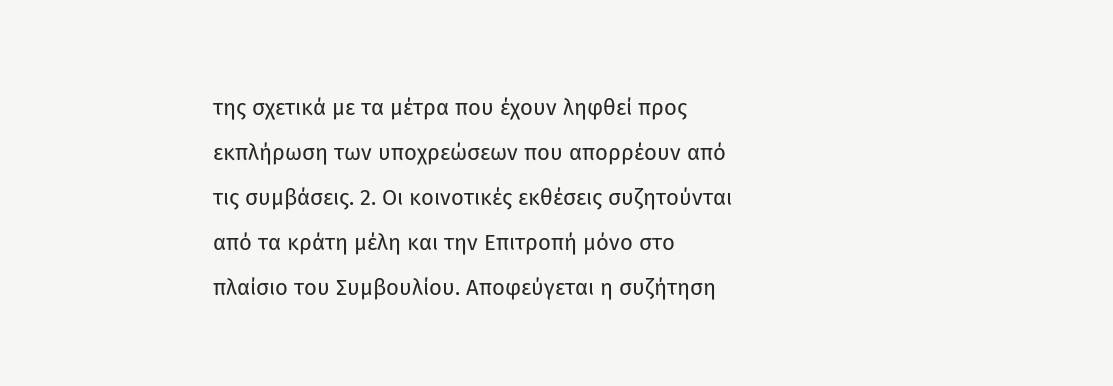της σχετικά με τα μέτρα που έχουν ληφθεί προς εκπλήρωση των υποχρεώσεων που απορρέουν από τις συμβάσεις. 2. Οι κοινοτικές εκθέσεις συζητούνται από τα κράτη μέλη και την Επιτροπή μόνο στο πλαίσιο του Συμβουλίου. Αποφεύγεται η συζήτηση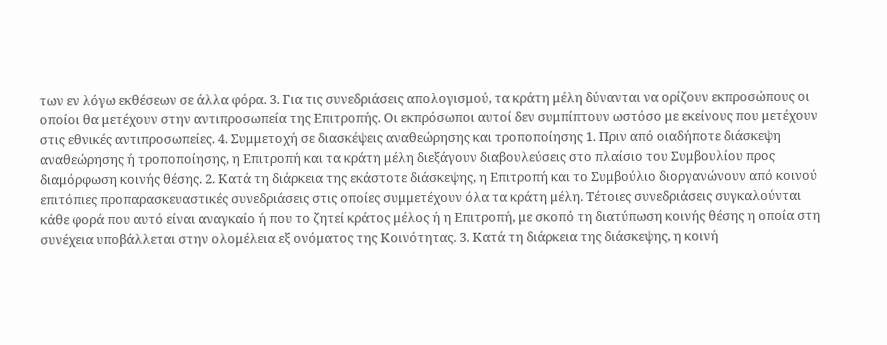των εν λόγω εκθέσεων σε άλλα φόρα. 3. Για τις συνεδριάσεις απολογισμού, τα κράτη μέλη δύνανται να ορίζουν εκπροσώπους οι οποίοι θα μετέχουν στην αντιπροσωπεία της Επιτροπής. Οι εκπρόσωποι αυτοί δεν συμπίπτουν ωστόσο με εκείνους που μετέχουν στις εθνικές αντιπροσωπείες. 4. Συμμετοχή σε διασκέψεις αναθεώρησης και τροποποίησης 1. Πριν από οιαδήποτε διάσκεψη αναθεώρησης ή τροποποίησης, η Επιτροπή και τα κράτη μέλη διεξάγουν διαβουλεύσεις στο πλαίσιο του Συμβουλίου προς διαμόρφωση κοινής θέσης. 2. Κατά τη διάρκεια της εκάστοτε διάσκεψης, η Επιτροπή και το Συμβούλιο διοργανώνουν από κοινού επιτόπιες προπαρασκευαστικές συνεδριάσεις στις οποίες συμμετέχουν όλα τα κράτη μέλη. Τέτοιες συνεδριάσεις συγκαλούνται κάθε φορά που αυτό είναι αναγκαίο ή που το ζητεί κράτος μέλος ή η Επιτροπή, με σκοπό τη διατύπωση κοινής θέσης η οποία στη συνέχεια υποβάλλεται στην ολομέλεια εξ ονόματος της Κοινότητας. 3. Κατά τη διάρκεια της διάσκεψης, η κοινή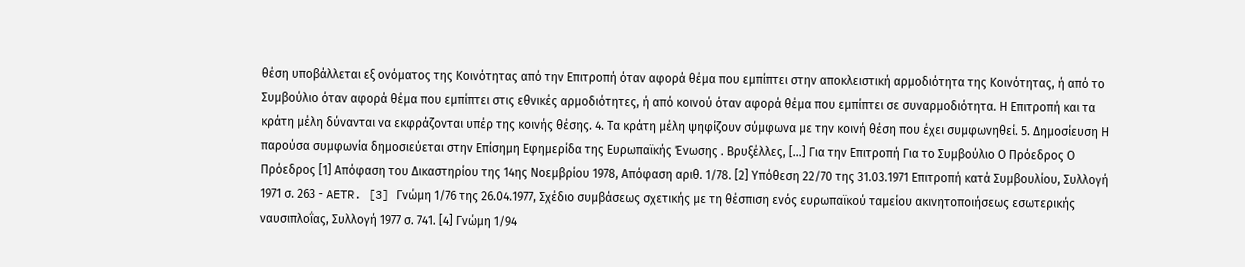θέση υποβάλλεται εξ ονόματος της Κοινότητας από την Επιτροπή όταν αφορά θέμα που εμπίπτει στην αποκλειστική αρμοδιότητα της Κοινότητας, ή από το Συμβούλιο όταν αφορά θέμα που εμπίπτει στις εθνικές αρμοδιότητες, ή από κοινού όταν αφορά θέμα που εμπίπτει σε συναρμοδιότητα. Η Επιτροπή και τα κράτη μέλη δύνανται να εκφράζονται υπέρ της κοινής θέσης. 4. Τα κράτη μέλη ψηφίζουν σύμφωνα με την κοινή θέση που έχει συμφωνηθεί. 5. Δημοσίευση Η παρούσα συμφωνία δημοσιεύεται στην Επίσημη Εφημερίδα της Ευρωπαϊκής Ένωσης . Βρυξέλλες, […] Για την Επιτροπή Για το Συμβούλιο Ο Πρόεδρος Ο Πρόεδρος [1] Απόφαση του Δικαστηρίου της 14ης Νοεμβρίου 1978, Απόφαση αριθ. 1/78. [2] Υπόθεση 22/70 της 31.03.1971 Επιτροπή κατά Συμβουλίου, Συλλογή 1971 σ. 263 - AETR. [3] Γνώμη 1/76 της 26.04.1977, Σχέδιο συμβάσεως σχετικής με τη θέσπιση ενός ευρωπαϊκού ταμείου ακινητοποιήσεως εσωτερικής ναυσιπλοΐας, Συλλογή 1977 σ. 741. [4] Γνώμη 1/94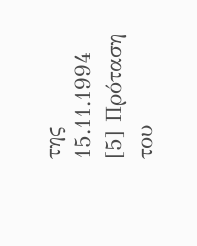της 15.11.1994 [5] Πρόταση του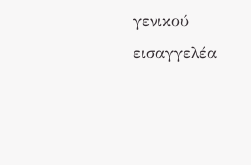γενικού εισαγγελέα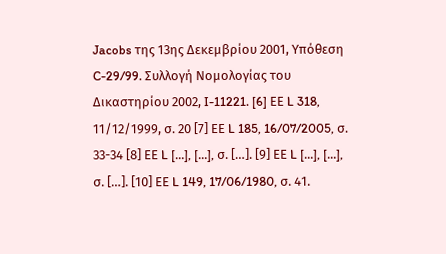Jacobs της 13ης Δεκεμβρίου 2001, Υπόθεση C-29/99. Συλλογή Νομολογίας του Δικαστηρίου 2002, I-11221. [6] ΕΕ L 318, 11/12/1999, σ. 20 [7] ΕΕ L 185, 16/07/2005, σ. 33-34 [8] ΕΕ L […], […], σ. […]. [9] ΕΕ L […], […], σ. […]. [10] ΕΕ L 149, 17/06/1980, σ. 41.